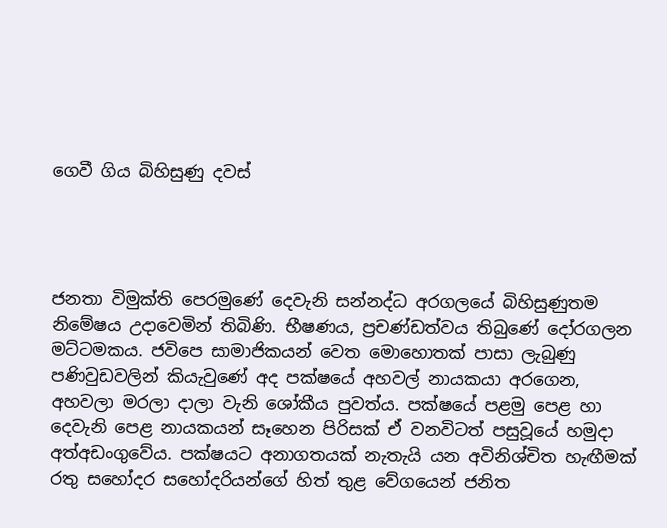ගෙවී ගිය බිහිසුණු දවස්




ජනතා විමුක්ති පෙරමුණේ දෙවැනි සන්නද්ධ අරගලයේ බිහිසුණුතම නිමේෂය උදාවෙමින් තිබිණි. භීෂණය, ප්‍රචණ්ඩත්වය තිබුණේ දෝරගලන මට්ටමකය. ජවිපෙ සාමාජිකයන් වෙත මොහොතක් පාසා ලැබුණු පණිවුඩවලින් කියැවුණේ අද පක්ෂයේ අහවල් නායකයා අරගෙන, අහවලා මරලා දාලා වැනි ශෝකීය පුවත්ය. පක්ෂයේ පළමු පෙළ හා දෙවැනි පෙළ නායකයන් සෑහෙන පිරිසක් ඒ වනවිටත් පසුවූයේ හමුදා අත්අඩංගුවේය. පක්ෂයට අනාගතයක් නැතැයි යන අවිනිශ්චිත හැඟීමක් රතු සහෝදර සහෝදරියන්ගේ හිත් තුළ වේගයෙන් ජනිත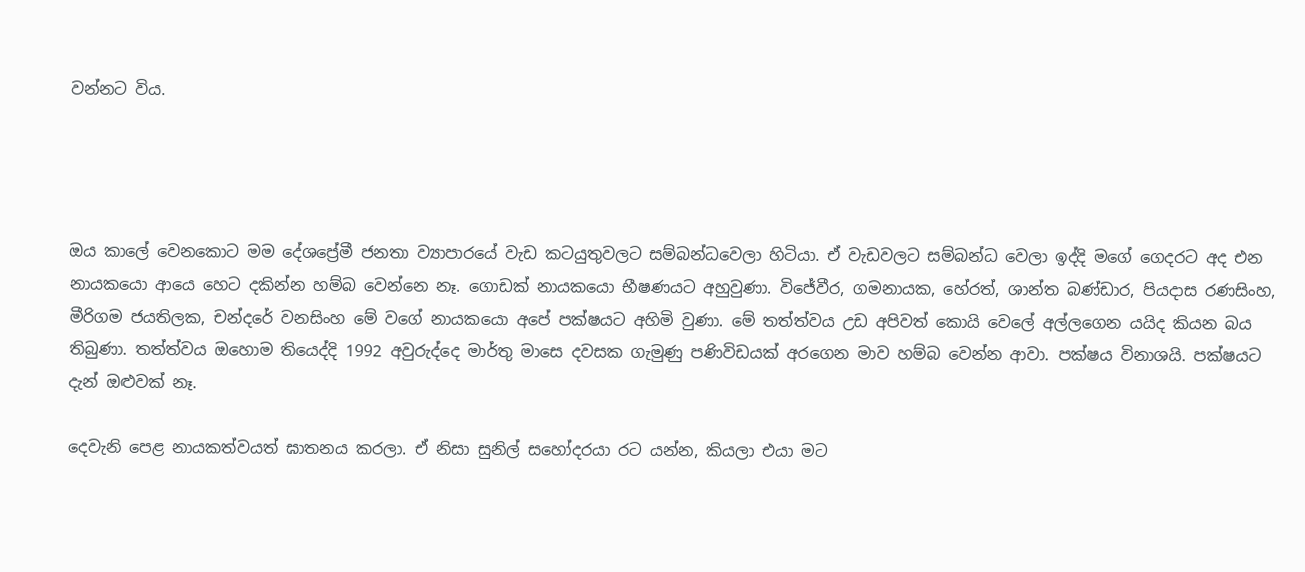වන්නට විය.




ඔය කාලේ වෙනකොට මම දේශප්‍රේමී ජනතා ව්‍යාපාරයේ වැඩ කටයුතුවලට සම්බන්ධවෙලා හිටියා. ඒ වැඩවලට සම්බන්ධ වෙලා ඉද්දි මගේ ගෙදරට අද එන නායකයො ආයෙ හෙට දකින්න හම්බ වෙන්නෙ නෑ. ගොඩක් නායකයො භීෂණයට අහුවුණා. විජේවීර, ගමනායක, හේරත්, ශාන්ත බණ්ඩාර, පියදාස රණසිංහ, මීරිගම ජයතිලක, චන්දරේ වනසිංහ මේ වගේ නායකයො අපේ පක්ෂයට අහිමි වුණා. මේ තත්ත්වය උඩ අපිවත් කොයි වෙලේ අල්ලගෙන යයිද කියන බය තිබුණා. තත්ත්වය ඔහොම තියෙද්දි 1992 අවුරුද්දෙ මාර්තු මාසෙ දවසක ගැමුණු පණිවිඩයක් අරගෙන මාව හම්බ වෙන්න ආවා. පක්ෂය විනාශයි. පක්ෂයට දැන් ඔළුවක් නෑ.

දෙවැනි පෙළ නායකත්වයත් ඝාතනය කරලා. ඒ නිසා සුනිල් සහෝදරයා රට යන්න, කියලා එයා මට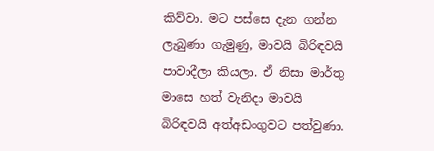කිව්වා. මට පස්සෙ දැන ගන්න ලැබුණා ගැමුණු, මාවයි බිරිඳවයි පාවාදීලා කියලා. ඒ නිසා මාර්තු මාසෙ හත් වැනිදා මාවයි බිරිඳවයි අත්අඩංගුවට පත්වුණා.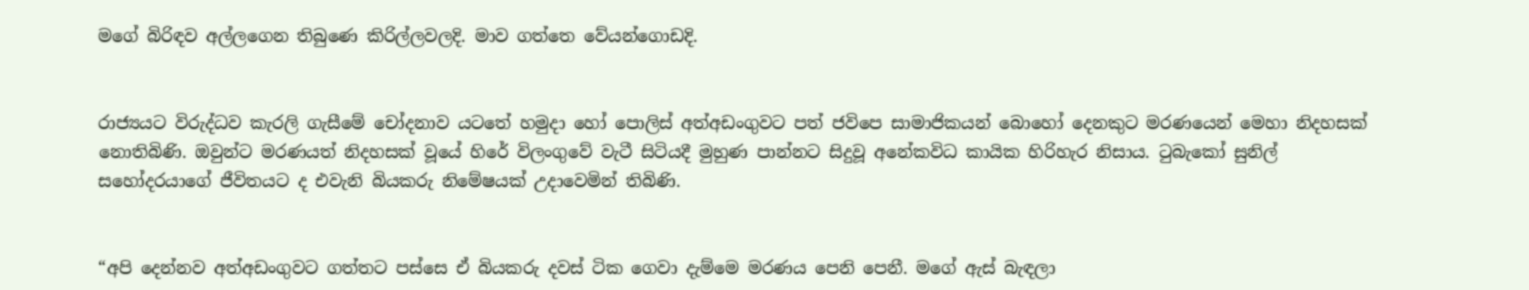මගේ බිරිඳව අල්ලගෙන තිබුණෙ කිරිල්ලවලදි. මාව ගත්තෙ වේයන්ගොඩදි.


රාජ්‍යයට විරුද්ධව කැරලි ගැසීමේ චෝදනාව යටතේ හමුදා හෝ පොලිස් අත්අඩංගුවට පත් ජවිපෙ සාමාජිකයන් බොහෝ දෙනකුට මරණයෙන් මෙහා නිදහසක් නොතිබිණි. ඔවුන්ට මරණයත් නිදහසක් වූයේ හිරේ විලංගුවේ වැටී සිටියදී මුහුණ පාන්නට සිදුවූ අනේකවිධ කායික හිරිහැර නිසාය. ටුබැකෝ සුනිල් සහෝදරයාගේ ජීවිතයට ද එවැනි බියකරු නිමේෂයක් උදාවෙමින් තිබිණි.


“අපි දෙන්නව අත්අඩංගුවට ගත්තට පස්සෙ ඒ බියකරු දවස් ටික ගෙවා දැම්මෙ මරණය පෙනි පෙනී. මගේ ඇස් බැඳලා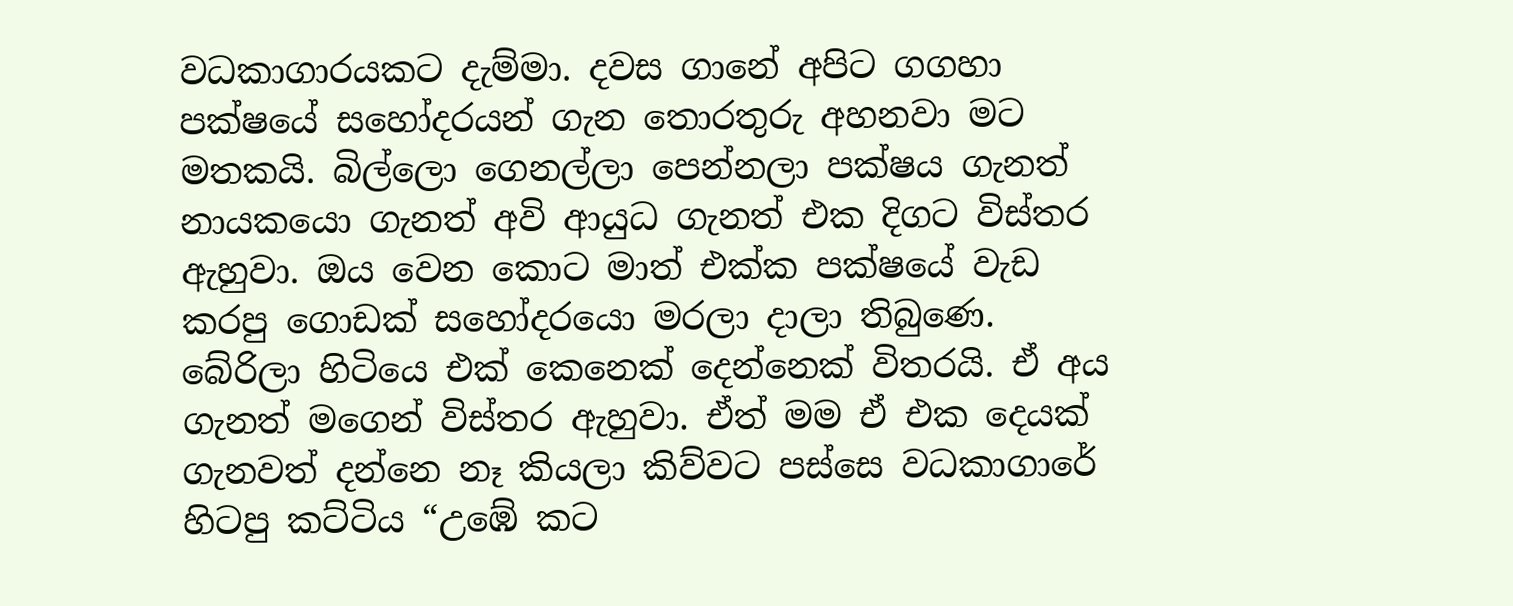වධකාගාරයකට දැම්මා. දවස ගානේ අපිට ගගහා පක්ෂයේ සහෝදරයන් ගැන තොරතුරු අහනවා මට මතකයි. බිල්ලො ගෙනල්ලා පෙන්නලා පක්ෂය ගැනත් නායකයො ගැනත් අවි ආයුධ ගැනත් එක දිගට විස්තර ඇහුවා. ඔය වෙන කොට මාත් එක්ක පක්ෂයේ වැඩ කරපු ගොඩක් සහෝදරයො මරලා දාලා තිබුණෙ. බේරිලා හිටියෙ එක් කෙනෙක් දෙන්නෙක් විතරයි. ඒ අය ගැනත් මගෙන් විස්තර ඇහුවා. ඒත් මම ඒ එක දෙයක් ගැනවත් දන්නෙ නෑ කියලා කිව්වට පස්සෙ වධකාගාරේ හිටපු කට්ටිය “උඹේ කට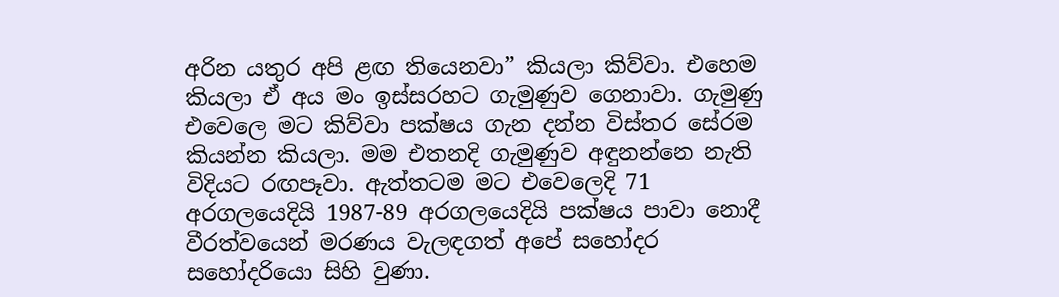අරින යතුර අපි ළඟ තියෙනවා” කියලා කිව්වා. එහෙම කියලා ඒ අය මං ඉස්සරහට ගැමුණුව ගෙනාවා. ගැමුණු එවෙලෙ මට කිව්වා පක්ෂය ගැන දන්න විස්තර සේරම කියන්න කියලා. මම එතනදි ගැමුණුව අඳුනන්නෙ නැති විදියට රඟපෑවා. ඇත්තටම මට එවෙලෙදි 71 අරගලයෙදියි 1987-89 අරගලයෙදියි පක්ෂය පාවා නොදී වීරත්වයෙන් මරණය වැලඳගත් අපේ සහෝදර සහෝදරියො සිහි වුණා.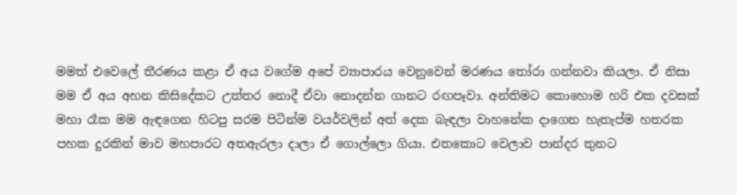මමත් එවෙලේ තීරණය කළා ඒ අය වගේම අපේ ව්‍යාපාරය වෙනුවෙන් මරණය තෝරා ගන්නවා කියලා. ඒ නිසා මම ඒ අය අහන කිසිදේකට උත්තර නොදී ඒවා නොදන්න ගානට රඟපෑවා. අන්තිමට කොහොම හරි එක දවසක් මහා රෑක මම ඇඳගෙන හිටපු සරම පිටින්ම වයර්වලින් අත් දෙක බැඳලා වාහනේක දාගෙන හැතැප්ම හතරක පහක දුරකින් මාව මහපාරට අතඇරලා දාලා ඒ ගොල්ලො ගියා. එතකොට වෙලාව පාන්දර තුනට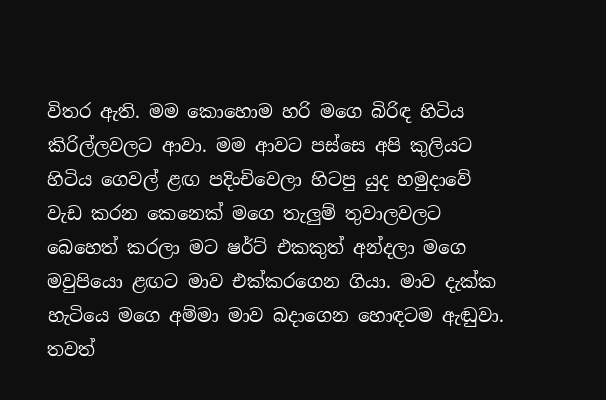විතර ඇති. මම කොහොම හරි මගෙ බිරිඳ හිටිය කිරිල්ලවලට ආවා. මම ආවට පස්සෙ අපි කුලියට හිටිය ගෙවල් ළඟ පදිංචිවෙලා හිටපු යුද හමුදාවේ වැඩ කරන කෙනෙක් මගෙ තැලුම් තුවාලවලට බෙහෙත් කරලා මට ෂර්ට් එකකුත් අන්දලා මගෙ මවුපියො ළඟට මාව එක්කරගෙන ගියා. මාව දැක්ක හැටියෙ මගෙ අම්මා මාව බදාගෙන හොඳටම ඇඬුවා.
තවත්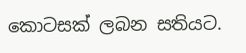කොටසක් ලබන සතියට.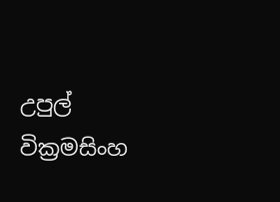උපුල් වික්‍රමසිංහ